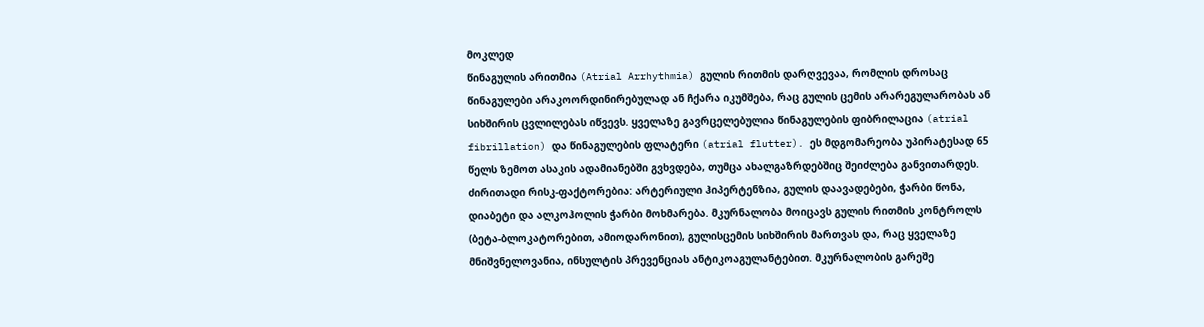მოკლედ
წინაგულის არითმია (Atrial Arrhythmia) გულის რითმის დარღვევაა, რომლის დროსაც წინაგულები არაკოორდინირებულად ან ჩქარა იკუმშება, რაც გულის ცემის არარეგულარობას ან სიხშირის ცვლილებას იწვევს. ყველაზე გავრცელებულია წინაგულების ფიბრილაცია (atrial fibrillation) და წინაგულების ფლატერი (atrial flutter). ეს მდგომარეობა უპირატესად 65 წელს ზემოთ ასაკის ადამიანებში გვხვდება, თუმცა ახალგაზრდებშიც შეიძლება განვითარდეს. ძირითადი რისკ-ფაქტორებია: არტერიული ჰიპერტენზია, გულის დაავადებები, ჭარბი წონა, დიაბეტი და ალკოჰოლის ჭარბი მოხმარება. მკურნალობა მოიცავს გულის რითმის კონტროლს (ბეტა-ბლოკატორებით, ამიოდარონით), გულისცემის სიხშირის მართვას და, რაც ყველაზე მნიშვნელოვანია, ინსულტის პრევენციას ანტიკოაგულანტებით. მკურნალობის გარეშე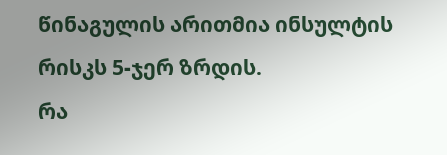წინაგულის არითმია ინსულტის რისკს 5-ჯერ ზრდის.
რა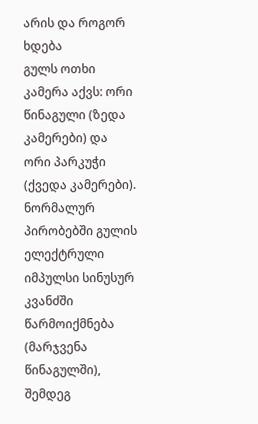არის და როგორ ხდება
გულს ოთხი კამერა აქვს: ორი წინაგული (ზედა კამერები) და ორი პარკუჭი (ქვედა კამერები). ნორმალურ პირობებში გულის ელექტრული იმპულსი სინუსურ კვანძში წარმოიქმნება (მარჯვენა წინაგულში), შემდეგ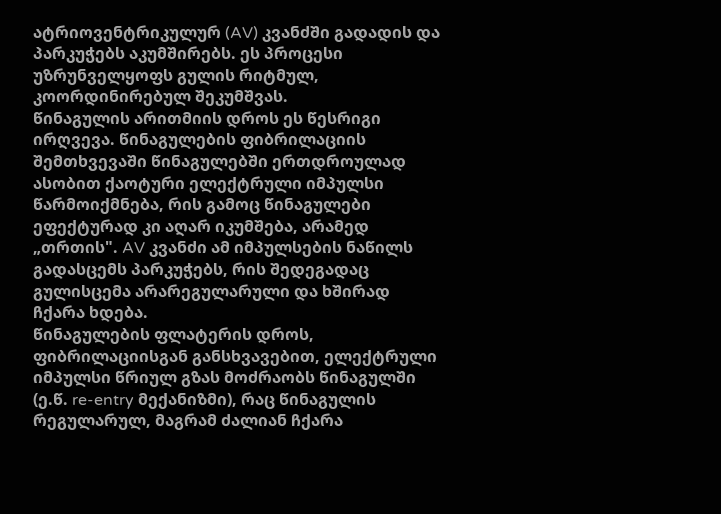ატრიოვენტრიკულურ (AV) კვანძში გადადის და პარკუჭებს აკუმშირებს. ეს პროცესი უზრუნველყოფს გულის რიტმულ, კოორდინირებულ შეკუმშვას.
წინაგულის არითმიის დროს ეს წესრიგი ირღვევა. წინაგულების ფიბრილაციის შემთხვევაში წინაგულებში ერთდროულად ასობით ქაოტური ელექტრული იმპულსი წარმოიქმნება, რის გამოც წინაგულები ეფექტურად კი აღარ იკუმშება, არამედ „თრთის". AV კვანძი ამ იმპულსების ნაწილს გადასცემს პარკუჭებს, რის შედეგადაც გულისცემა არარეგულარული და ხშირად ჩქარა ხდება.
წინაგულების ფლატერის დროს, ფიბრილაციისგან განსხვავებით, ელექტრული იმპულსი წრიულ გზას მოძრაობს წინაგულში (ე.წ. re-entry მექანიზმი), რაც წინაგულის რეგულარულ, მაგრამ ძალიან ჩქარა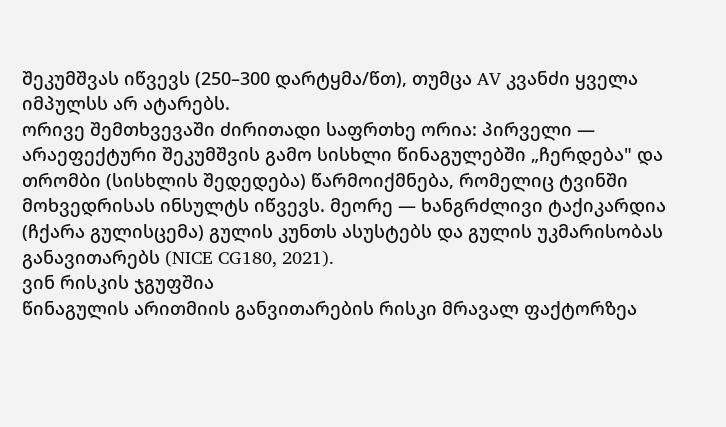შეკუმშვას იწვევს (250–300 დარტყმა/წთ), თუმცა AV კვანძი ყველა იმპულსს არ ატარებს.
ორივე შემთხვევაში ძირითადი საფრთხე ორია: პირველი — არაეფექტური შეკუმშვის გამო სისხლი წინაგულებში „ჩერდება" და თრომბი (სისხლის შედედება) წარმოიქმნება, რომელიც ტვინში მოხვედრისას ინსულტს იწვევს. მეორე — ხანგრძლივი ტაქიკარდია (ჩქარა გულისცემა) გულის კუნთს ასუსტებს და გულის უკმარისობას განავითარებს (NICE CG180, 2021).
ვინ რისკის ჯგუფშია
წინაგულის არითმიის განვითარების რისკი მრავალ ფაქტორზეა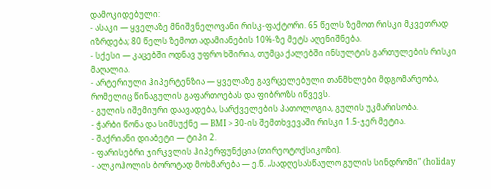დამოკიდებული:
- ასაკი — ყველაზე მნიშვნელოვანი რისკ-ფაქტორი. 65 წელს ზემოთ რისკი მკვეთრად იზრდება; 80 წელს ზემოთ ადამიანების 10%-ზე მეტს აღენიშნება.
- სქესი — კაცებში ოდნავ უფრო ხშირია, თუმცა ქალებში ინსულტის გართულების რისკი მაღალია.
- არტერიული ჰიპერტენზია — ყველაზე გავრცელებული თანმხლები მდგომარეობა, რომელიც წინაგულის გაფართოებას და ფიბროზს იწვევს.
- გულის იშემიური დაავადება, სარქველების პათოლოგია, გულის უკმარისობა.
- ჭარბი წონა და სიმსუქნე — BMI > 30-ის შემთხვევაში რისკი 1.5-ჯერ მეტია.
- შაქრიანი დიაბეტი — ტიპი 2.
- ფარისებრი ჯირკვლის ჰიპერფუნქცია (თირეოტოქსიკოზი).
- ალკოჰოლის ბოროტად მოხმარება — ე.წ. „სადღესასწაულო გულის სინდრომი" (holiday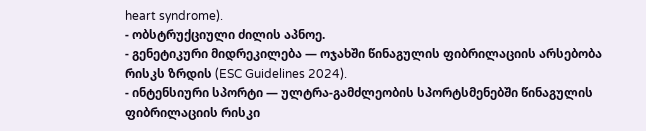heart syndrome).
- ობსტრუქციული ძილის აპნოე.
- გენეტიკური მიდრეკილება — ოჯახში წინაგულის ფიბრილაციის არსებობა რისკს ზრდის (ESC Guidelines 2024).
- ინტენსიური სპორტი — ულტრა-გამძლეობის სპორტსმენებში წინაგულის ფიბრილაციის რისკი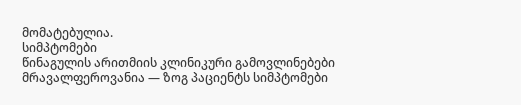მომატებულია.
სიმპტომები
წინაგულის არითმიის კლინიკური გამოვლინებები მრავალფეროვანია — ზოგ პაციენტს სიმპტომები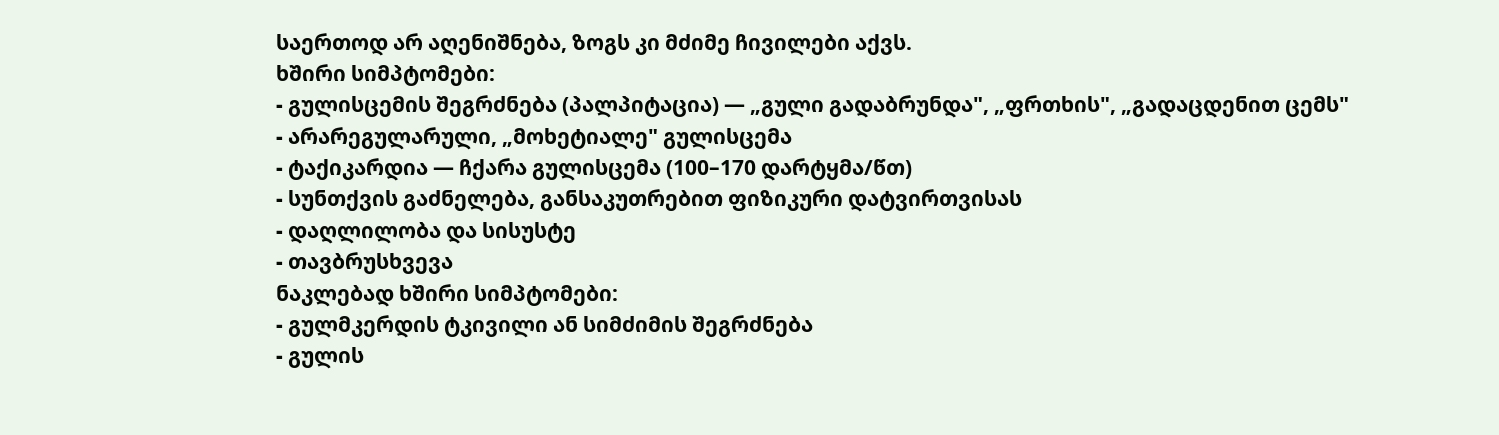საერთოდ არ აღენიშნება, ზოგს კი მძიმე ჩივილები აქვს.
ხშირი სიმპტომები:
- გულისცემის შეგრძნება (პალპიტაცია) — „გული გადაბრუნდა", „ფრთხის", „გადაცდენით ცემს"
- არარეგულარული, „მოხეტიალე" გულისცემა
- ტაქიკარდია — ჩქარა გულისცემა (100–170 დარტყმა/წთ)
- სუნთქვის გაძნელება, განსაკუთრებით ფიზიკური დატვირთვისას
- დაღლილობა და სისუსტე
- თავბრუსხვევა
ნაკლებად ხშირი სიმპტომები:
- გულმკერდის ტკივილი ან სიმძიმის შეგრძნება
- გულის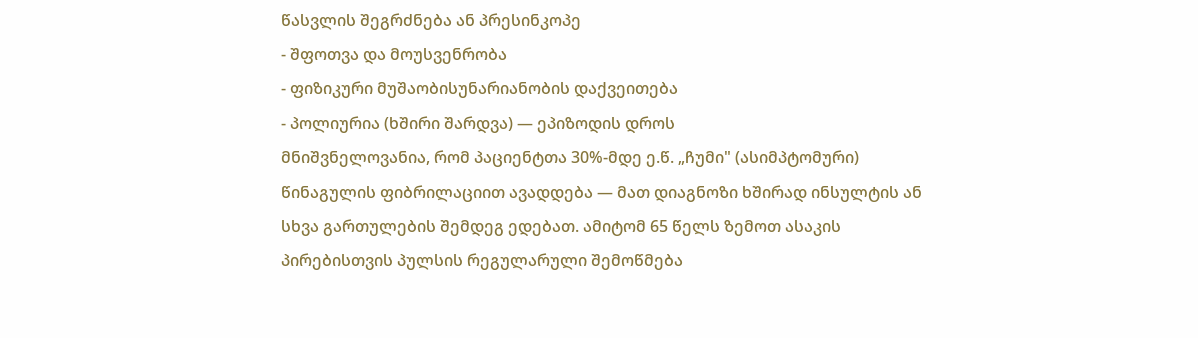წასვლის შეგრძნება ან პრესინკოპე
- შფოთვა და მოუსვენრობა
- ფიზიკური მუშაობისუნარიანობის დაქვეითება
- პოლიურია (ხშირი შარდვა) — ეპიზოდის დროს
მნიშვნელოვანია, რომ პაციენტთა 30%-მდე ე.წ. „ჩუმი" (ასიმპტომური) წინაგულის ფიბრილაციით ავადდება — მათ დიაგნოზი ხშირად ინსულტის ან სხვა გართულების შემდეგ ედებათ. ამიტომ 65 წელს ზემოთ ასაკის პირებისთვის პულსის რეგულარული შემოწმება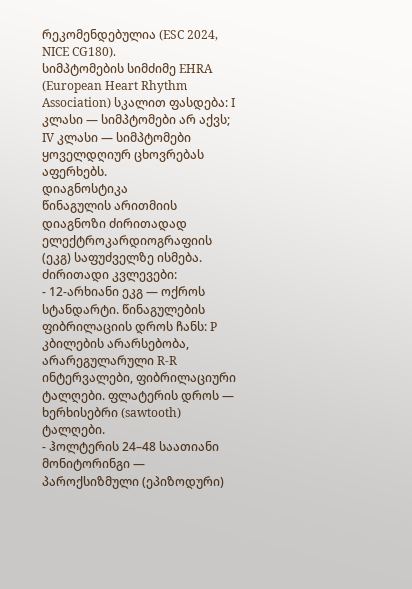რეკომენდებულია (ESC 2024, NICE CG180).
სიმპტომების სიმძიმე EHRA (European Heart Rhythm Association) სკალით ფასდება: I კლასი — სიმპტომები არ აქვს; IV კლასი — სიმპტომები ყოველდღიურ ცხოვრებას აფერხებს.
დიაგნოსტიკა
წინაგულის არითმიის დიაგნოზი ძირითადად ელექტროკარდიოგრაფიის (ეკგ) საფუძველზე ისმება.
ძირითადი კვლევები:
- 12-არხიანი ეკგ — ოქროს სტანდარტი. წინაგულების ფიბრილაციის დროს ჩანს: P კბილების არარსებობა, არარეგულარული R-R ინტერვალები, ფიბრილაციური ტალღები. ფლატერის დროს — ხერხისებრი (sawtooth) ტალღები.
- ჰოლტერის 24–48 საათიანი მონიტორინგი — პაროქსიზმული (ეპიზოდური)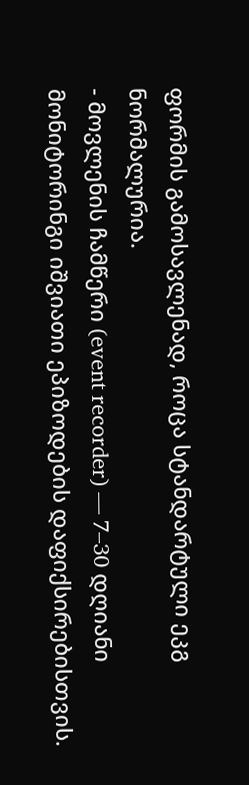ფორმის გამოსავლენად, როცა სტანდარტული ეკგ ნორმალურია.
- მოვლენის ჩამწერი (event recorder) — 7–30 დღიანი მონიტორინგი იშვიათი ეპიზოდების დაფიქსირებისთვის.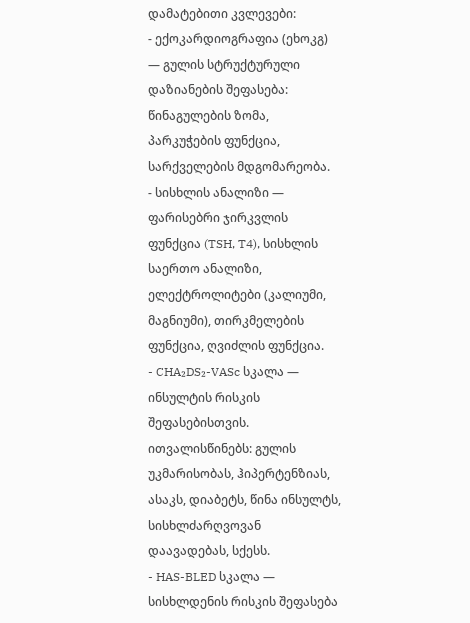დამატებითი კვლევები:
- ექოკარდიოგრაფია (ეხოკგ) — გულის სტრუქტურული დაზიანების შეფასება: წინაგულების ზომა, პარკუჭების ფუნქცია, სარქველების მდგომარეობა.
- სისხლის ანალიზი — ფარისებრი ჯირკვლის ფუნქცია (TSH, T4), სისხლის საერთო ანალიზი, ელექტროლიტები (კალიუმი, მაგნიუმი), თირკმელების ფუნქცია, ღვიძლის ფუნქცია.
- CHA₂DS₂-VASc სკალა — ინსულტის რისკის შეფასებისთვის. ითვალისწინებს: გულის უკმარისობას, ჰიპერტენზიას, ასაკს, დიაბეტს, წინა ინსულტს, სისხლძარღვოვან დაავადებას, სქესს.
- HAS-BLED სკალა — სისხლდენის რისკის შეფასება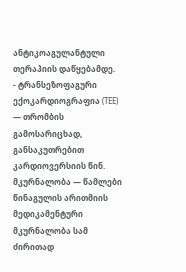ანტიკოაგულანტული თერაპიის დაწყებამდე.
- ტრანსეზოფაგური ექოკარდიოგრაფია (TEE) — თრომბის გამოსარიცხად, განსაკუთრებით კარდიოვერსიის წინ.
მკურნალობა — წამლები
წინაგულის არითმიის მედიკამენტური მკურნალობა სამ ძირითად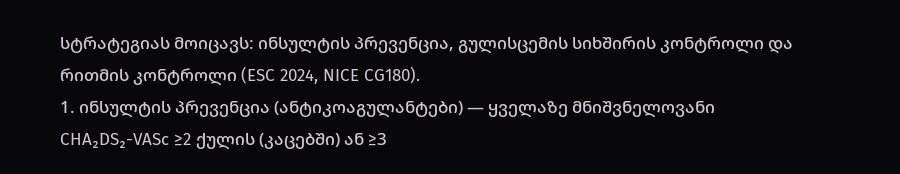სტრატეგიას მოიცავს: ინსულტის პრევენცია, გულისცემის სიხშირის კონტროლი და რითმის კონტროლი (ESC 2024, NICE CG180).
1. ინსულტის პრევენცია (ანტიკოაგულანტები) — ყველაზე მნიშვნელოვანი
CHA₂DS₂-VASc ≥2 ქულის (კაცებში) ან ≥3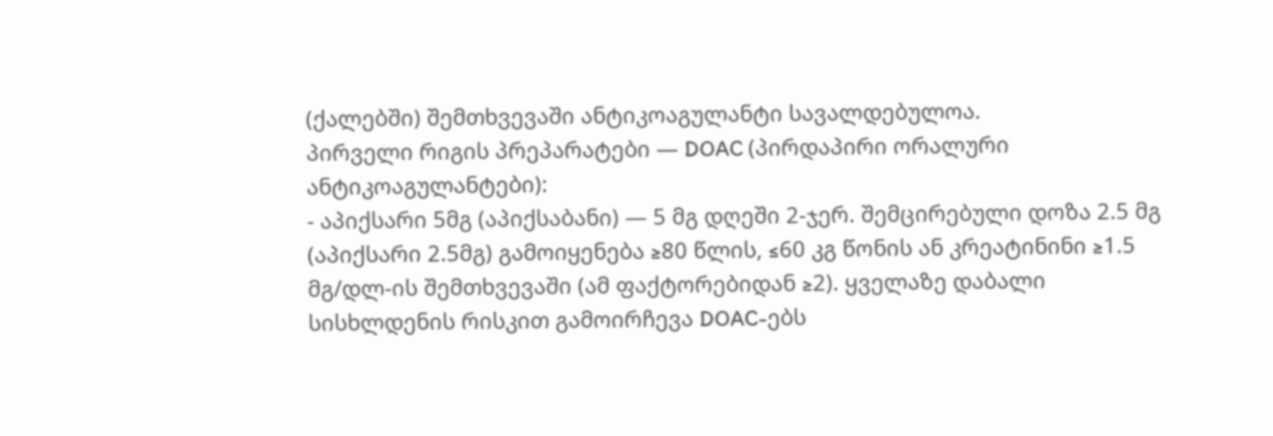(ქალებში) შემთხვევაში ანტიკოაგულანტი სავალდებულოა.
პირველი რიგის პრეპარატები — DOAC (პირდაპირი ორალური ანტიკოაგულანტები):
- აპიქსარი 5მგ (აპიქსაბანი) — 5 მგ დღეში 2-ჯერ. შემცირებული დოზა 2.5 მგ (აპიქსარი 2.5მგ) გამოიყენება ≥80 წლის, ≤60 კგ წონის ან კრეატინინი ≥1.5 მგ/დლ-ის შემთხვევაში (ამ ფაქტორებიდან ≥2). ყველაზე დაბალი სისხლდენის რისკით გამოირჩევა DOAC-ებს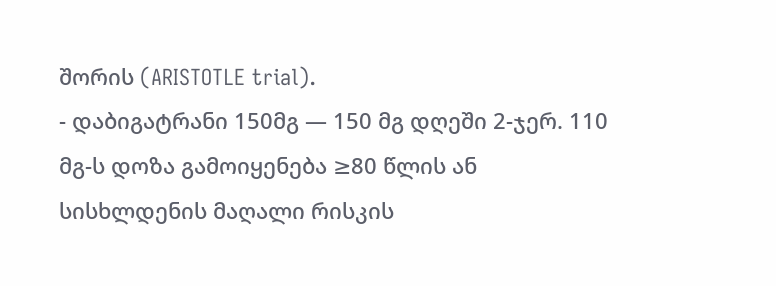შორის (ARISTOTLE trial).
- დაბიგატრანი 150მგ — 150 მგ დღეში 2-ჯერ. 110 მგ-ს დოზა გამოიყენება ≥80 წლის ან სისხლდენის მაღალი რისკის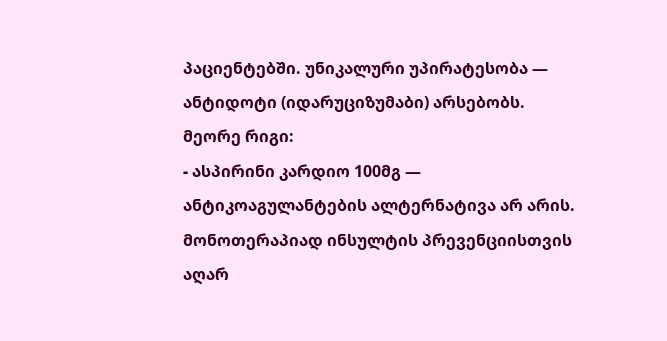პაციენტებში. უნიკალური უპირატესობა — ანტიდოტი (იდარუციზუმაბი) არსებობს.
მეორე რიგი:
- ასპირინი კარდიო 100მგ — ანტიკოაგულანტების ალტერნატივა არ არის. მონოთერაპიად ინსულტის პრევენციისთვის აღარ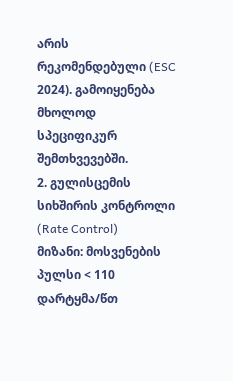არის რეკომენდებული (ESC 2024). გამოიყენება მხოლოდ სპეციფიკურ შემთხვევებში.
2. გულისცემის სიხშირის კონტროლი (Rate Control)
მიზანი: მოსვენების პულსი < 110 დარტყმა/წთ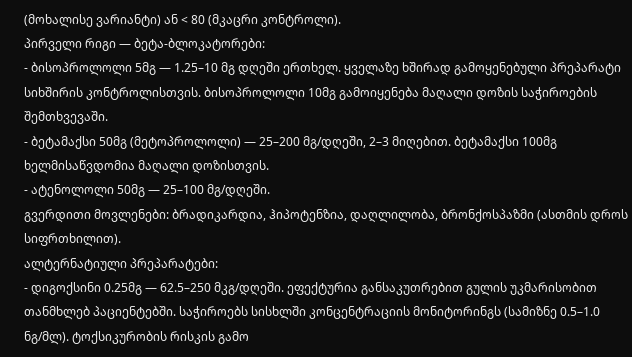(მოხალისე ვარიანტი) ან < 80 (მკაცრი კონტროლი).
პირველი რიგი — ბეტა-ბლოკატორები:
- ბისოპროლოლი 5მგ — 1.25–10 მგ დღეში ერთხელ. ყველაზე ხშირად გამოყენებული პრეპარატი სიხშირის კონტროლისთვის. ბისოპროლოლი 10მგ გამოიყენება მაღალი დოზის საჭიროების შემთხვევაში.
- ბეტამაქსი 50მგ (მეტოპროლოლი) — 25–200 მგ/დღეში, 2–3 მიღებით. ბეტამაქსი 100მგ ხელმისაწვდომია მაღალი დოზისთვის.
- ატენოლოლი 50მგ — 25–100 მგ/დღეში.
გვერდითი მოვლენები: ბრადიკარდია, ჰიპოტენზია, დაღლილობა, ბრონქოსპაზმი (ასთმის დროს სიფრთხილით).
ალტერნატიული პრეპარატები:
- დიგოქსინი 0.25მგ — 62.5–250 მკგ/დღეში. ეფექტურია განსაკუთრებით გულის უკმარისობით თანმხლებ პაციენტებში. საჭიროებს სისხლში კონცენტრაციის მონიტორინგს (სამიზნე 0.5–1.0 ნგ/მლ). ტოქსიკურობის რისკის გამო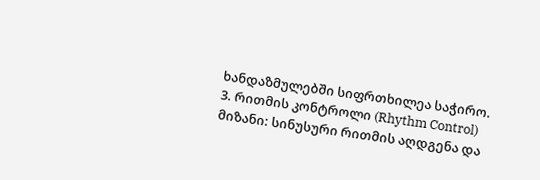ხანდაზმულებში სიფრთხილეა საჭირო.
3. რითმის კონტროლი (Rhythm Control)
მიზანი: სინუსური რითმის აღდგენა და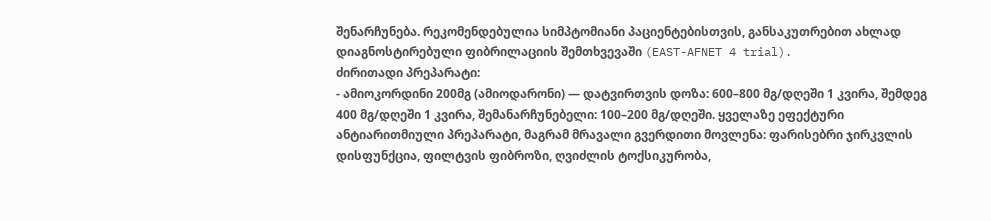შენარჩუნება. რეკომენდებულია სიმპტომიანი პაციენტებისთვის, განსაკუთრებით ახლად დიაგნოსტირებული ფიბრილაციის შემთხვევაში (EAST-AFNET 4 trial).
ძირითადი პრეპარატი:
- ამიოკორდინი 200მგ (ამიოდარონი) — დატვირთვის დოზა: 600–800 მგ/დღეში 1 კვირა, შემდეგ 400 მგ/დღეში 1 კვირა, შემანარჩუნებელი: 100–200 მგ/დღეში. ყველაზე ეფექტური ანტიარითმიული პრეპარატი, მაგრამ მრავალი გვერდითი მოვლენა: ფარისებრი ჯირკვლის დისფუნქცია, ფილტვის ფიბროზი, ღვიძლის ტოქსიკურობა,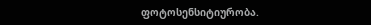ფოტოსენსიტიურობა.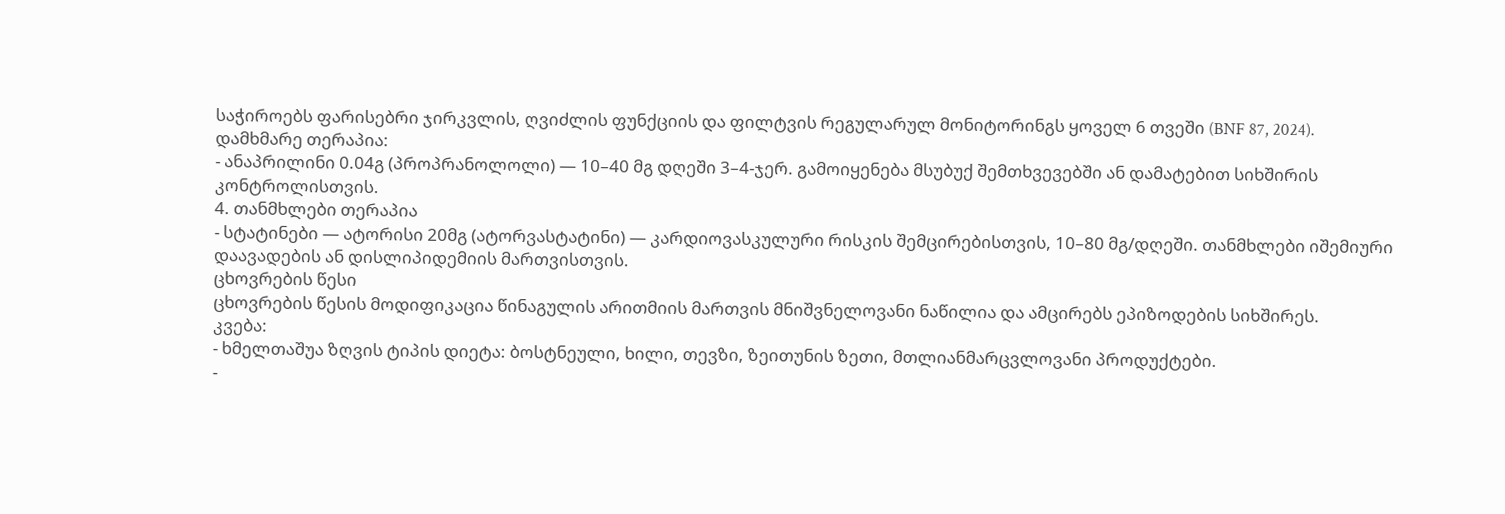საჭიროებს ფარისებრი ჯირკვლის, ღვიძლის ფუნქციის და ფილტვის რეგულარულ მონიტორინგს ყოველ 6 თვეში (BNF 87, 2024).
დამხმარე თერაპია:
- ანაპრილინი 0.04გ (პროპრანოლოლი) — 10–40 მგ დღეში 3–4-ჯერ. გამოიყენება მსუბუქ შემთხვევებში ან დამატებით სიხშირის კონტროლისთვის.
4. თანმხლები თერაპია
- სტატინები — ატორისი 20მგ (ატორვასტატინი) — კარდიოვასკულური რისკის შემცირებისთვის, 10–80 მგ/დღეში. თანმხლები იშემიური დაავადების ან დისლიპიდემიის მართვისთვის.
ცხოვრების წესი
ცხოვრების წესის მოდიფიკაცია წინაგულის არითმიის მართვის მნიშვნელოვანი ნაწილია და ამცირებს ეპიზოდების სიხშირეს.
კვება:
- ხმელთაშუა ზღვის ტიპის დიეტა: ბოსტნეული, ხილი, თევზი, ზეითუნის ზეთი, მთლიანმარცვლოვანი პროდუქტები.
-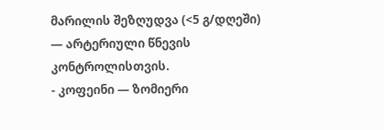მარილის შეზღუდვა (<5 გ/დღეში) — არტერიული წნევის კონტროლისთვის.
- კოფეინი — ზომიერი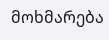მოხმარება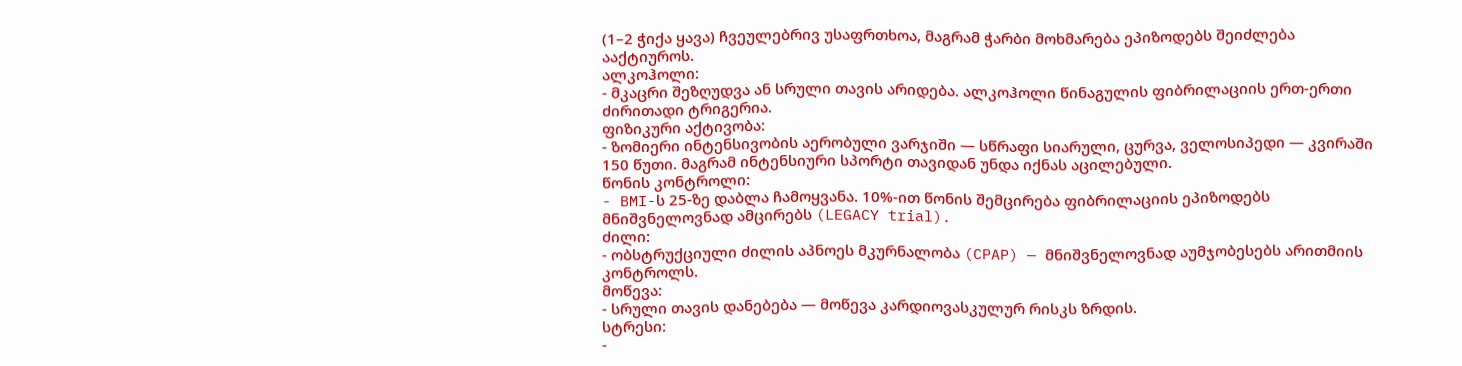(1–2 ჭიქა ყავა) ჩვეულებრივ უსაფრთხოა, მაგრამ ჭარბი მოხმარება ეპიზოდებს შეიძლება ააქტიუროს.
ალკოჰოლი:
- მკაცრი შეზღუდვა ან სრული თავის არიდება. ალკოჰოლი წინაგულის ფიბრილაციის ერთ-ერთი ძირითადი ტრიგერია.
ფიზიკური აქტივობა:
- ზომიერი ინტენსივობის აერობული ვარჯიში — სწრაფი სიარული, ცურვა, ველოსიპედი — კვირაში 150 წუთი. მაგრამ ინტენსიური სპორტი თავიდან უნდა იქნას აცილებული.
წონის კონტროლი:
- BMI-ს 25-ზე დაბლა ჩამოყვანა. 10%-ით წონის შემცირება ფიბრილაციის ეპიზოდებს მნიშვნელოვნად ამცირებს (LEGACY trial).
ძილი:
- ობსტრუქციული ძილის აპნოეს მკურნალობა (CPAP) — მნიშვნელოვნად აუმჯობესებს არითმიის კონტროლს.
მოწევა:
- სრული თავის დანებება — მოწევა კარდიოვასკულურ რისკს ზრდის.
სტრესი:
-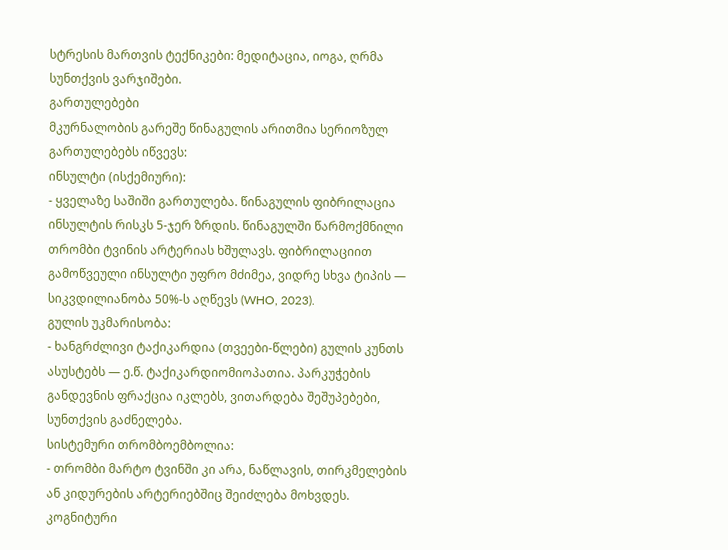სტრესის მართვის ტექნიკები: მედიტაცია, იოგა, ღრმა სუნთქვის ვარჯიშები.
გართულებები
მკურნალობის გარეშე წინაგულის არითმია სერიოზულ გართულებებს იწვევს:
ინსულტი (ისქემიური):
- ყველაზე საშიში გართულება. წინაგულის ფიბრილაცია ინსულტის რისკს 5-ჯერ ზრდის. წინაგულში წარმოქმნილი თრომბი ტვინის არტერიას ხშულავს. ფიბრილაციით გამოწვეული ინსულტი უფრო მძიმეა, ვიდრე სხვა ტიპის — სიკვდილიანობა 50%-ს აღწევს (WHO, 2023).
გულის უკმარისობა:
- ხანგრძლივი ტაქიკარდია (თვეები-წლები) გულის კუნთს ასუსტებს — ე.წ. ტაქიკარდიომიოპათია. პარკუჭების განდევნის ფრაქცია იკლებს, ვითარდება შეშუპებები, სუნთქვის გაძნელება.
სისტემური თრომბოემბოლია:
- თრომბი მარტო ტვინში კი არა, ნაწლავის, თირკმელების ან კიდურების არტერიებშიც შეიძლება მოხვდეს.
კოგნიტური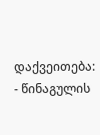დაქვეითება:
- წინაგულის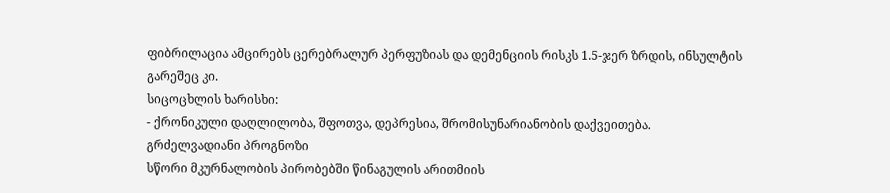ფიბრილაცია ამცირებს ცერებრალურ პერფუზიას და დემენციის რისკს 1.5-ჯერ ზრდის, ინსულტის გარეშეც კი.
სიცოცხლის ხარისხი:
- ქრონიკული დაღლილობა, შფოთვა, დეპრესია, შრომისუნარიანობის დაქვეითება.
გრძელვადიანი პროგნოზი
სწორი მკურნალობის პირობებში წინაგულის არითმიის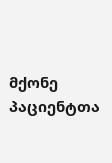მქონე პაციენტთა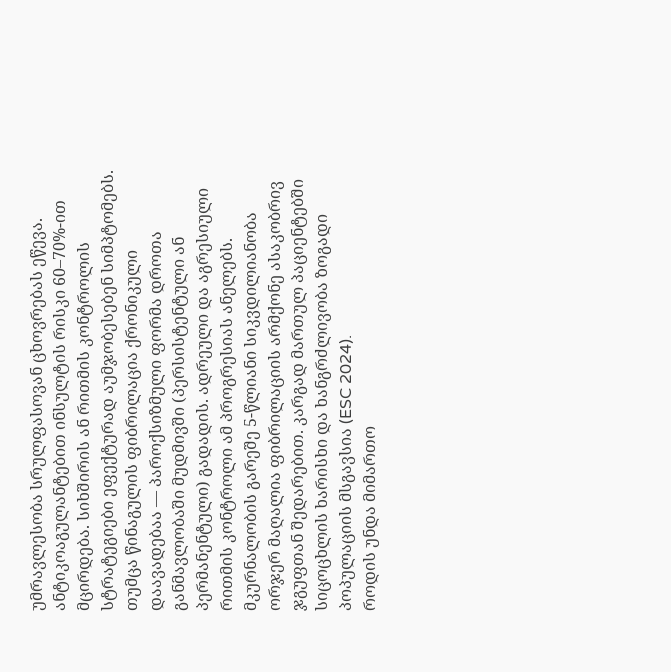უმრავლესობა სრულფასოვან ცხოვრებას ეწევა. ანტიკოაგულანტებით ინსულტის რისკი 60–70%-ით მცირდება. სიხშირის ან რითმის კონტროლის სტრატეგიები ეფექტურად აუმჯობესებენ სიმპტომებს.
თუმცა წინაგულის ფიბრილაცია ქრონიკული დაავადებაა — პაროქსიზმული ფორმა დროთა განმავლობაში მუდმივში (პერსისტენტული ან პერმანენტული) გადადის. ადრეული და აგრესიული რითმის კონტროლი ამ პროგრესიას ანელებს.
მკურნალობის გარეშე 5-წლიანი სიკვდილიანობა ორჯერ მაღალია ფიბრილაციის არმქონე ასაკობრივ ჯგუფთან შედარებით. კარგად მართულ პაციენტებში სიცოცხლის ხარისხი და ხანგრძლივობა ზოგადი პოპულაციის მსგავსია (ESC 2024).
როდის უნდა მიმართო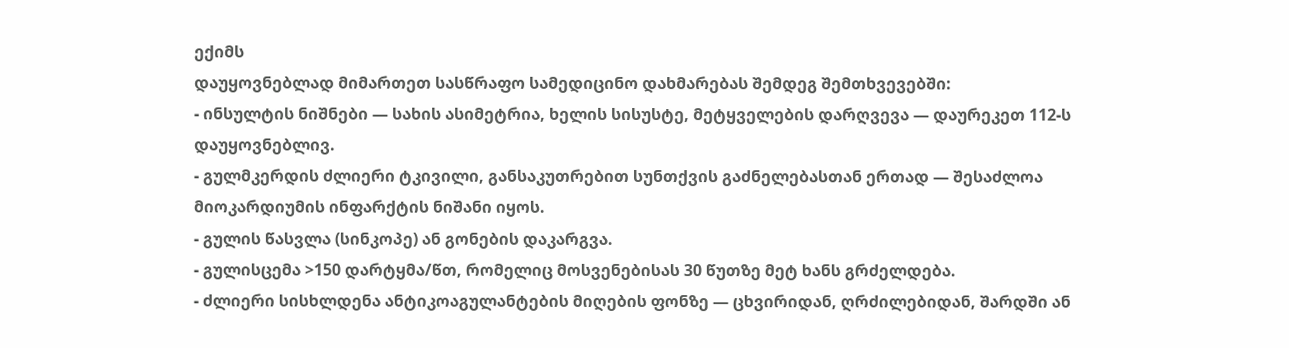ექიმს
დაუყოვნებლად მიმართეთ სასწრაფო სამედიცინო დახმარებას შემდეგ შემთხვევებში:
- ინსულტის ნიშნები — სახის ასიმეტრია, ხელის სისუსტე, მეტყველების დარღვევა — დაურეკეთ 112-ს დაუყოვნებლივ.
- გულმკერდის ძლიერი ტკივილი, განსაკუთრებით სუნთქვის გაძნელებასთან ერთად — შესაძლოა მიოკარდიუმის ინფარქტის ნიშანი იყოს.
- გულის წასვლა (სინკოპე) ან გონების დაკარგვა.
- გულისცემა >150 დარტყმა/წთ, რომელიც მოსვენებისას 30 წუთზე მეტ ხანს გრძელდება.
- ძლიერი სისხლდენა ანტიკოაგულანტების მიღების ფონზე — ცხვირიდან, ღრძილებიდან, შარდში ან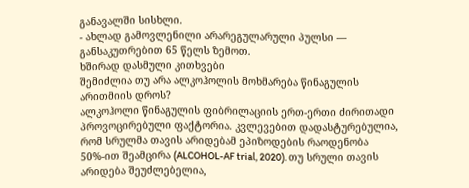განავალში სისხლი.
- ახლად გამოვლენილი არარეგულარული პულსი — განსაკუთრებით 65 წელს ზემოთ.
ხშირად დასმული კითხვები
შემიძლია თუ არა ალკოჰოლის მოხმარება წინაგულის არითმიის დროს?
ალკოჰოლი წინაგულის ფიბრილაციის ერთ-ერთი ძირითადი პროვოცირებული ფაქტორია. კვლევებით დადასტურებულია, რომ სრულმა თავის არიდებამ ეპიზოდების რაოდენობა 50%-ით შეამცირა (ALCOHOL-AF trial, 2020). თუ სრული თავის არიდება შეუძლებელია,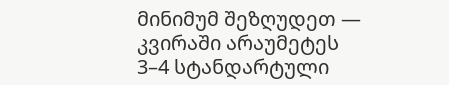მინიმუმ შეზღუდეთ — კვირაში არაუმეტეს 3–4 სტანდარტული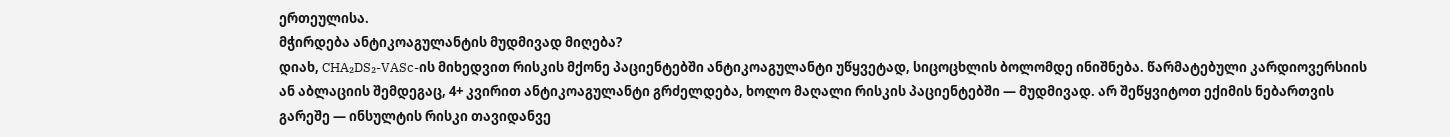ერთეულისა.
მჭირდება ანტიკოაგულანტის მუდმივად მიღება?
დიახ, CHA₂DS₂-VASc-ის მიხედვით რისკის მქონე პაციენტებში ანტიკოაგულანტი უწყვეტად, სიცოცხლის ბოლომდე ინიშნება. წარმატებული კარდიოვერსიის ან აბლაციის შემდეგაც, 4+ კვირით ანტიკოაგულანტი გრძელდება, ხოლო მაღალი რისკის პაციენტებში — მუდმივად. არ შეწყვიტოთ ექიმის ნებართვის გარეშე — ინსულტის რისკი თავიდანვე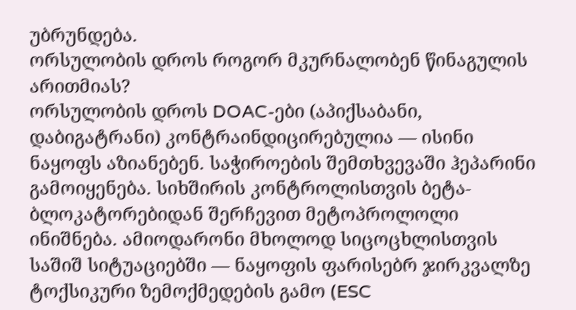უბრუნდება.
ორსულობის დროს როგორ მკურნალობენ წინაგულის არითმიას?
ორსულობის დროს DOAC-ები (აპიქსაბანი, დაბიგატრანი) კონტრაინდიცირებულია — ისინი ნაყოფს აზიანებენ. საჭიროების შემთხვევაში ჰეპარინი გამოიყენება. სიხშირის კონტროლისთვის ბეტა-ბლოკატორებიდან შერჩევით მეტოპროლოლი ინიშნება. ამიოდარონი მხოლოდ სიცოცხლისთვის საშიშ სიტუაციებში — ნაყოფის ფარისებრ ჯირკვალზე ტოქსიკური ზემოქმედების გამო (ESC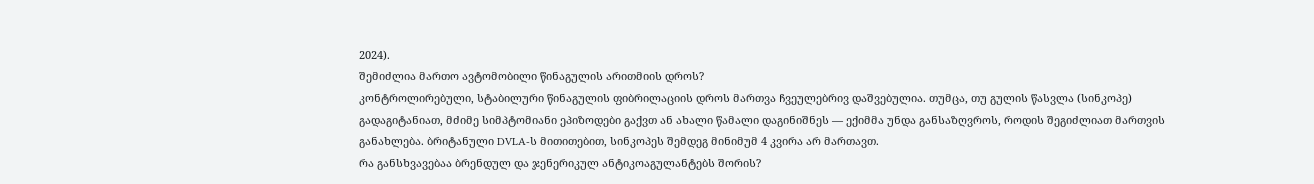2024).
შემიძლია მართო ავტომობილი წინაგულის არითმიის დროს?
კონტროლირებული, სტაბილური წინაგულის ფიბრილაციის დროს მართვა ჩვეულებრივ დაშვებულია. თუმცა, თუ გულის წასვლა (სინკოპე) გადაგიტანიათ, მძიმე სიმპტომიანი ეპიზოდები გაქვთ ან ახალი წამალი დაგინიშნეს — ექიმმა უნდა განსაზღვროს, როდის შეგიძლიათ მართვის განახლება. ბრიტანული DVLA-ს მითითებით, სინკოპეს შემდეგ მინიმუმ 4 კვირა არ მართავთ.
რა განსხვავებაა ბრენდულ და ჯენერიკულ ანტიკოაგულანტებს შორის?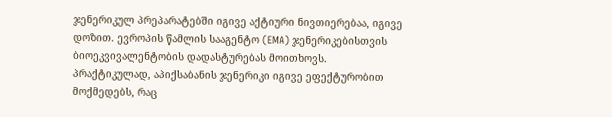ჯენერიკულ პრეპარატებში იგივე აქტიური ნივთიერებაა, იგივე დოზით. ევროპის წამლის სააგენტო (EMA) ჯენერიკებისთვის ბიოეკვივალენტობის დადასტურებას მოითხოვს. პრაქტიკულად, აპიქსაბანის ჯენერიკი იგივე ეფექტურობით მოქმედებს, რაც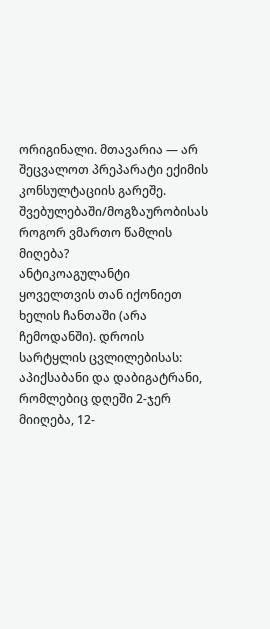ორიგინალი. მთავარია — არ შეცვალოთ პრეპარატი ექიმის კონსულტაციის გარეშე.
შვებულებაში/მოგზაურობისას როგორ ვმართო წამლის მიღება?
ანტიკოაგულანტი ყოველთვის თან იქონიეთ ხელის ჩანთაში (არა ჩემოდანში). დროის სარტყლის ცვლილებისას: აპიქსაბანი და დაბიგატრანი, რომლებიც დღეში 2-ჯერ მიიღება, 12-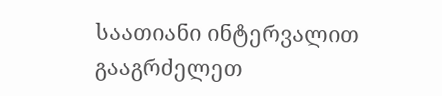საათიანი ინტერვალით გააგრძელეთ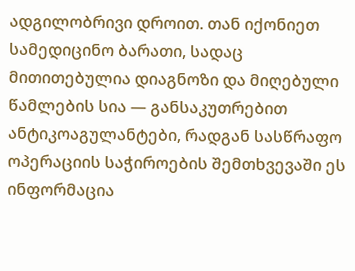ადგილობრივი დროით. თან იქონიეთ სამედიცინო ბარათი, სადაც მითითებულია დიაგნოზი და მიღებული წამლების სია — განსაკუთრებით ანტიკოაგულანტები, რადგან სასწრაფო ოპერაციის საჭიროების შემთხვევაში ეს ინფორმაცია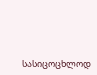სასიცოცხლოდ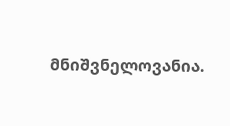მნიშვნელოვანია.